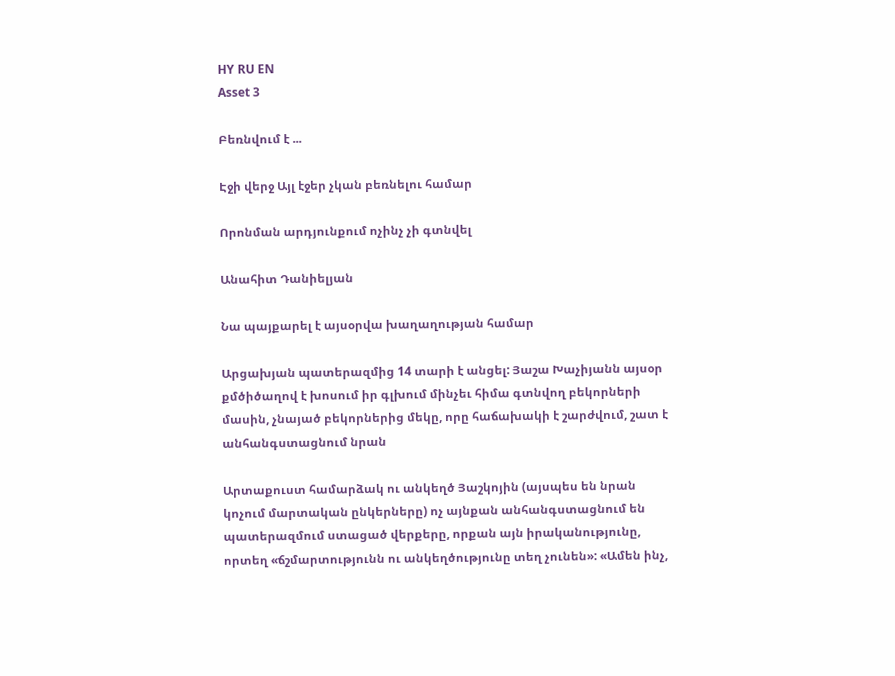HY RU EN
Asset 3

Բեռնվում է ...

Էջի վերջ Այլ էջեր չկան բեռնելու համար

Որոնման արդյունքում ոչինչ չի գտնվել

Անահիտ Դանիելյան

Նա պայքարել է այսօրվա խաղաղության համար

Արցախյան պատերազմից 14 տարի է անցել: Յաշա Խաչիյանն այսօր քմծիծաղով է խոսում իր գլխում մինչեւ հիմա գտնվող բեկորների մասին, չնայած բեկորներից մեկը, որը հաճախակի է շարժվում, շատ է անհանգստացնում նրան

Արտաքուստ համարձակ ու անկեղծ Յաշկոյին (այսպես են նրան կոչում մարտական ընկերները) ոչ այնքան անհանգստացնում են պատերազմում ստացած վերքերը, որքան այն իրականությունը, որտեղ «ճշմարտությունն ու անկեղծությունը տեղ չունեն»: «Ամեն ինչ,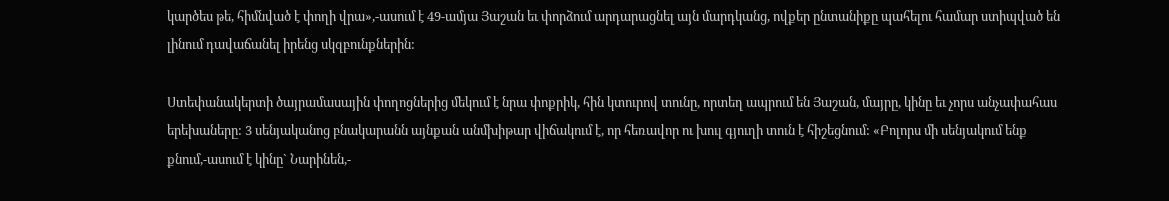կարծես թե, հիմնված է փողի վրա»,-ասում է 49-ամյա Յաշան եւ փորձում արդարացնել այն մարդկանց, ովքեր ընտանիքը պահելու համար ստիպված են լինում դավաճանել իրենց սկզբունքներին:

Ստեփանակերտի ծայրամասային փողոցներից մեկում է նրա փոքրիկ, հին կտուրով տունը, որտեղ ապրում են Յաշան, մայրը, կինը եւ չորս անչափահաս երեխաները: 3 սենյականոց բնակարանն այնքան անմխիթար վիճակում է, որ հեռավոր ու խուլ գյուղի տուն է հիշեցնում: «Բոլորս մի սենյակում ենք քնում,-ասում է կինը` Նարինեն,-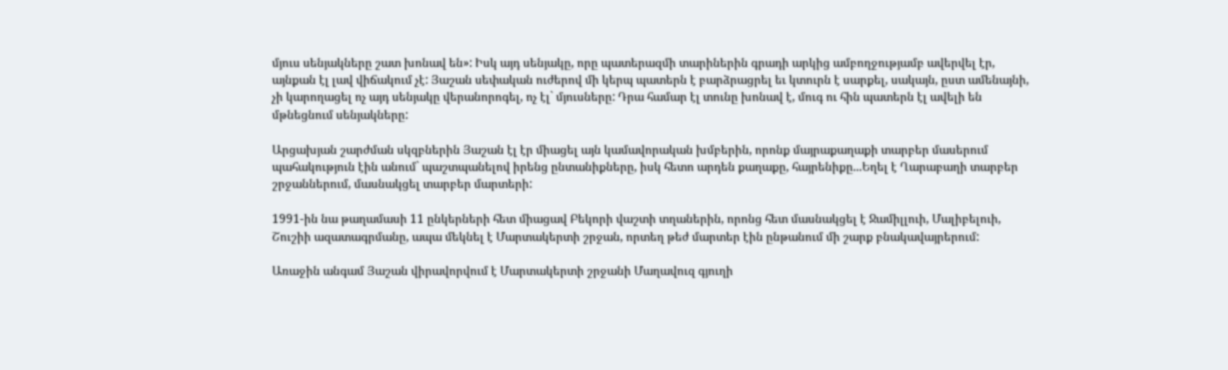մյուս սենյակները շատ խոնավ են»: Իսկ այդ սենյակը, որը պատերազմի տարիներին գրադի արկից ամբողջությամբ ավերվել էր, այնքան էլ լավ վիճակում չէ: Յաշան սեփական ուժերով մի կերպ պատերն է բարձրացրել եւ կտուրն է սարքել, սակայն, ըստ ամենայնի, չի կարողացել ոչ այդ սենյակը վերանորոգել, ոչ էլ` մյուսները: Դրա համար էլ տունը խոնավ է, մուգ ու հին պատերն էլ ավելի են մթնեցնում սենյակները:

Արցախյան շարժման սկզբներին Յաշան էլ էր միացել այն կամավորական խմբերին, որոնք մայրաքաղաքի տարբեր մասերում պահակություն էին անում` պաշտպանելով իրենց ընտանիքները, իսկ հետո արդեն քաղաքը, հայրենիքը...Եղել է Ղարաբաղի տարբեր շրջաններում, մասնակցել տարբեր մարտերի:

1991-ին նա թաղամասի 11 ընկերների հետ միացավ Բեկորի վաշտի տղաներին, որոնց հետ մասնակցել է Ջամիլլուի, Մալիբելուի, Շուշիի ազատագրմանը, ապա մեկնել է Մարտակերտի շրջան, որտեղ թեժ մարտեր էին ընթանում մի շարք բնակավայրերում:

Առաջին անգամ Յաշան վիրավորվում է Մարտակերտի շրջանի Մաղավուզ գյուղի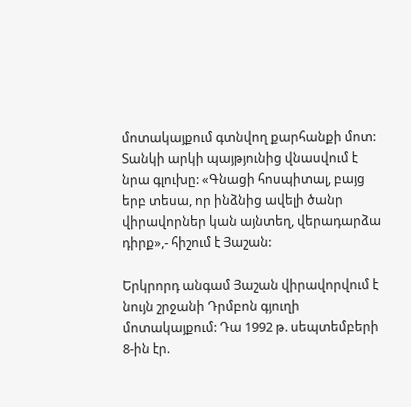մոտակայքում գտնվող քարհանքի մոտ: Տանկի արկի պայթյունից վնասվում է նրա գլուխը: «Գնացի հոսպիտալ, բայց երբ տեսա, որ ինձնից ավելի ծանր վիրավորներ կան այնտեղ, վերադարձա դիրք»,- հիշում է Յաշան:

Երկրորդ անգամ Յաշան վիրավորվում է նույն շրջանի Դրմբոն գյուղի մոտակայքում: Դա 1992 թ. սեպտեմբերի 8-ին էր.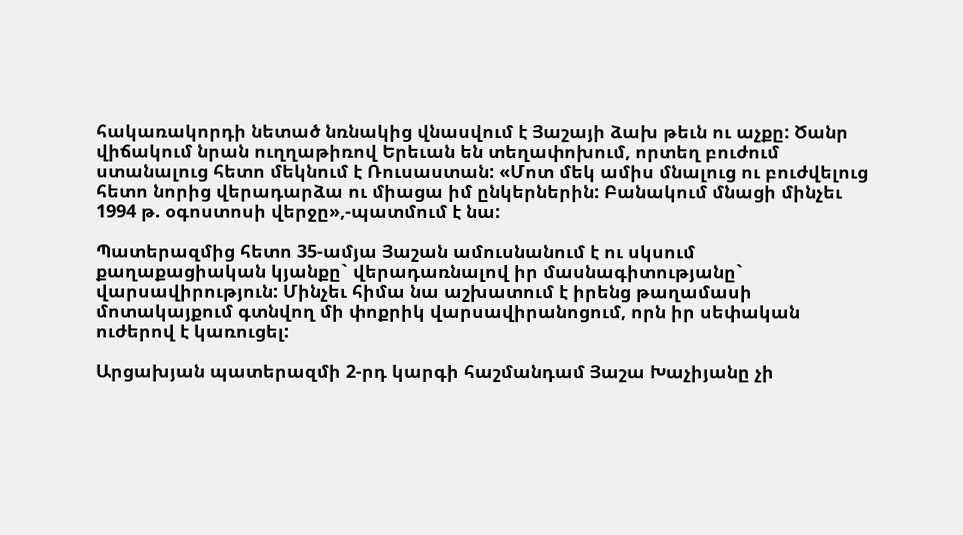հակառակորդի նետած նռնակից վնասվում է Յաշայի ձախ թեւն ու աչքը: Ծանր վիճակում նրան ուղղաթիռով Երեւան են տեղափոխում, որտեղ բուժում ստանալուց հետո մեկնում է Ռուսաստան: «Մոտ մեկ ամիս մնալուց ու բուժվելուց հետո նորից վերադարձա ու միացա իմ ընկերներին: Բանակում մնացի մինչեւ 1994 թ. օգոստոսի վերջը»,-պատմում է նա:

Պատերազմից հետո 35-ամյա Յաշան ամուսնանում է ու սկսում քաղաքացիական կյանքը` վերադառնալով իր մասնագիտությանը` վարսավիրություն: Մինչեւ հիմա նա աշխատում է իրենց թաղամասի մոտակայքում գտնվող մի փոքրիկ վարսավիրանոցում, որն իր սեփական ուժերով է կառուցել:

Արցախյան պատերազմի 2-րդ կարգի հաշմանդամ Յաշա Խաչիյանը չի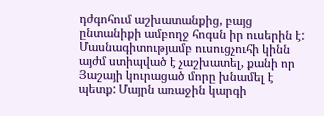դժգոհում աշխատանքից, բայց ընտանիքի ամբողջ հոգսն իր ուսերին է: Մասնագիտությամբ ուսուցչուհի կինն այժմ ստիպված է չաշխատել, քանի որ Յաշայի կուրացած մորը խնամել է պետք: Մայրն առաջին կարգի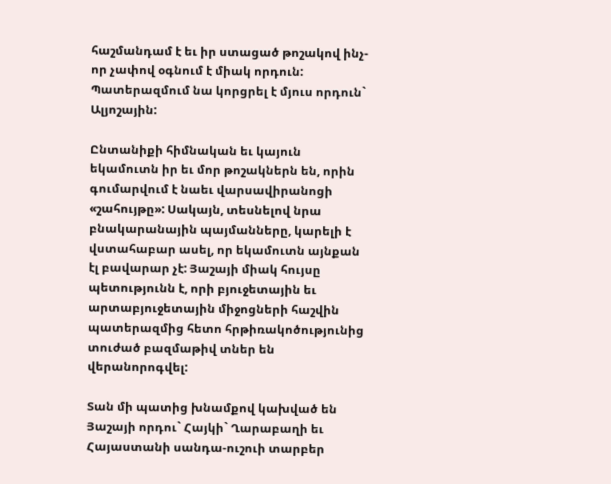հաշմանդամ է եւ իր ստացած թոշակով ինչ-որ չափով օգնում է միակ որդուն: Պատերազմում նա կորցրել է մյուս որդուն` Ալյոշային:

Ընտանիքի հիմնական եւ կայուն եկամուտն իր եւ մոր թոշակներն են, որին գումարվում է նաեւ վարսավիրանոցի «շահույթը»: Սակայն, տեսնելով նրա բնակարանային պայմանները, կարելի է վստահաբար ասել, որ եկամուտն այնքան էլ բավարար չէ: Յաշայի միակ հույսը պետությունն է, որի բյուջետային եւ արտաբյուջետային միջոցների հաշվին պատերազմից հետո հրթիռակոծությունից տուժած բազմաթիվ տներ են վերանորոգվել:

Տան մի պատից խնամքով կախված են Յաշայի որդու` Հայկի` Ղարաբաղի եւ Հայաստանի սանդա-ուշուի տարբեր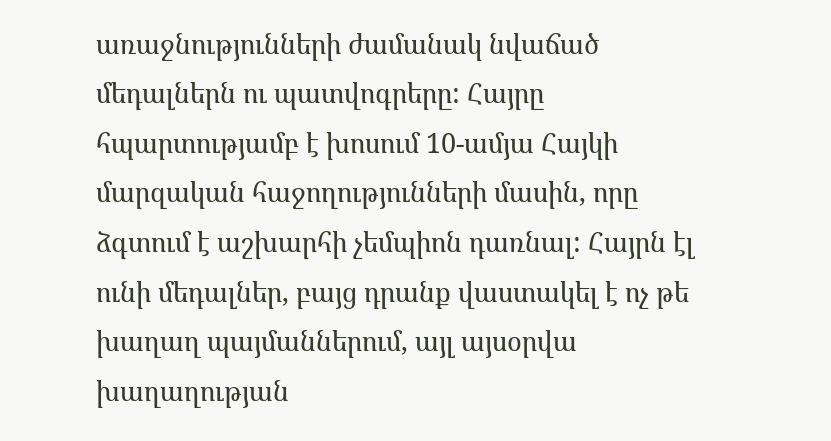առաջնությունների ժամանակ նվաճած մեդալներն ու պատվոգրերը: Հայրը հպարտությամբ է խոսում 10-ամյա Հայկի մարզական հաջողությունների մասին, որը ձգտում է աշխարհի չեմպիոն դառնալ: Հայրն էլ ունի մեդալներ, բայց դրանք վաստակել է ոչ թե խաղաղ պայմաններում, այլ այսօրվա խաղաղության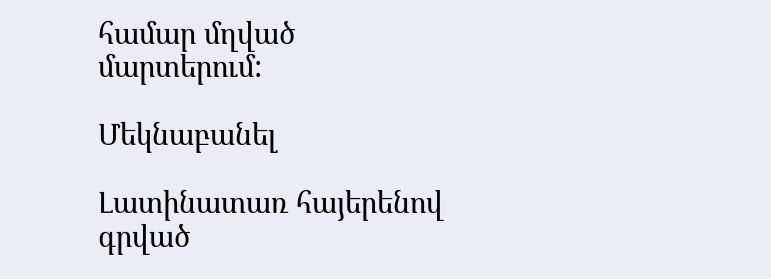համար մղված մարտերում:

Մեկնաբանել

Լատինատառ հայերենով գրված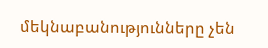մեկնաբանությունները չեն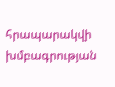հրապարակվի խմբագրության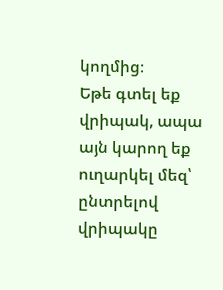կողմից։
Եթե գտել եք վրիպակ, ապա այն կարող եք ուղարկել մեզ՝ ընտրելով վրիպակը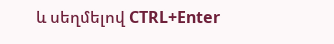և սեղմելով CTRL+Enter